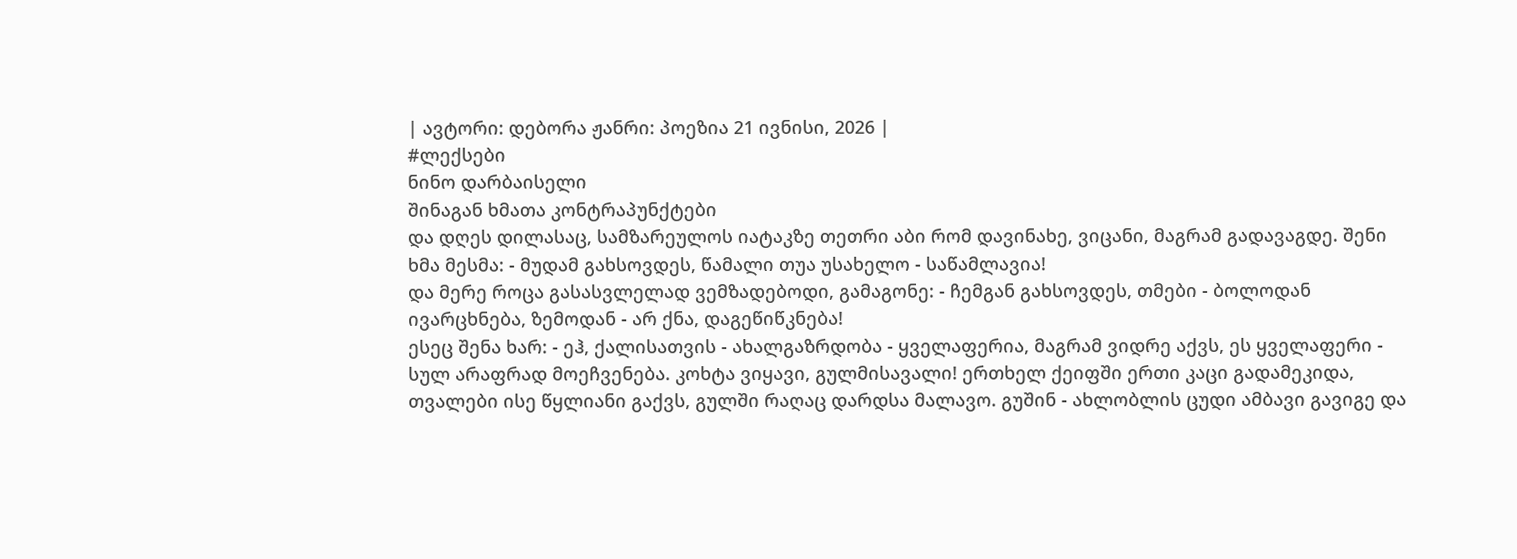| ავტორი: დებორა ჟანრი: პოეზია 21 ივნისი, 2026 |
#ლექსები
ნინო დარბაისელი
შინაგან ხმათა კონტრაპუნქტები
და დღეს დილასაც, სამზარეულოს იატაკზე თეთრი აბი რომ დავინახე, ვიცანი, მაგრამ გადავაგდე. შენი ხმა მესმა: - მუდამ გახსოვდეს, წამალი თუა უსახელო - საწამლავია!
და მერე როცა გასასვლელად ვემზადებოდი, გამაგონე: - ჩემგან გახსოვდეს, თმები - ბოლოდან ივარცხნება, ზემოდან - არ ქნა, დაგეწიწკნება!
ესეც შენა ხარ: - ეჰ, ქალისათვის - ახალგაზრდობა - ყველაფერია, მაგრამ ვიდრე აქვს, ეს ყველაფერი - სულ არაფრად მოეჩვენება. კოხტა ვიყავი, გულმისავალი! ერთხელ ქეიფში ერთი კაცი გადამეკიდა, თვალები ისე წყლიანი გაქვს, გულში რაღაც დარდსა მალავო. გუშინ - ახლობლის ცუდი ამბავი გავიგე და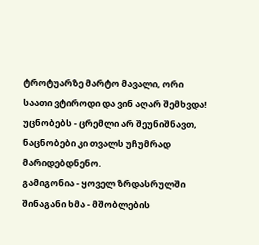ტროტუარზე მარტო მავალი, ორი საათი ვტიროდი და ვინ აღარ შემხვდა! უცნობებს - ცრემლი არ შეუნიშნავთ, ნაცნობები კი თვალს უჩუმრად მარიდებდნენო.
გამიგონია - ყოველ ზრდასრულში შინაგანი ხმა - მშობლების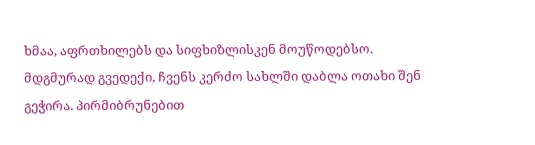ხმაა, აფრთხილებს და სიფხიზლისკენ მოუწოდებსო.
მდგმურად გვედექი, ჩვენს კერძო სახლში დაბლა ოთახი შენ გეჭირა. პირმიბრუნებით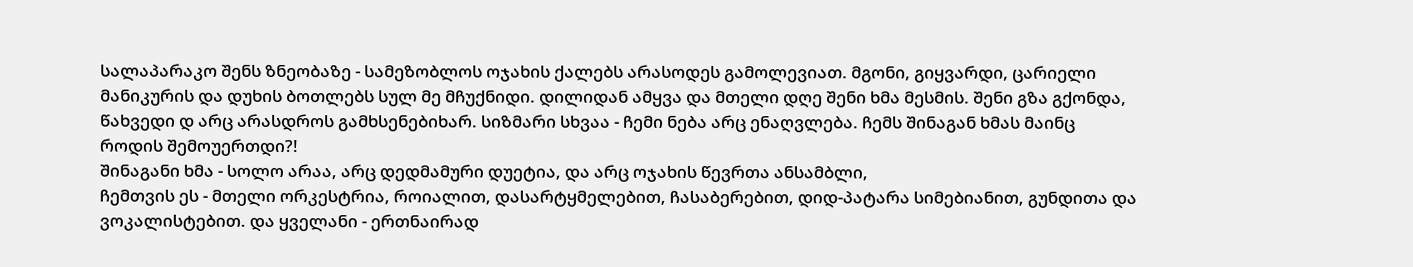სალაპარაკო შენს ზნეობაზე - სამეზობლოს ოჯახის ქალებს არასოდეს გამოლევიათ. მგონი, გიყვარდი, ცარიელი მანიკურის და დუხის ბოთლებს სულ მე მჩუქნიდი. დილიდან ამყვა და მთელი დღე შენი ხმა მესმის. შენი გზა გქონდა, წახვედი დ არც არასდროს გამხსენებიხარ. სიზმარი სხვაა - ჩემი ნება არც ენაღვლება. ჩემს შინაგან ხმას მაინც როდის შემოუერთდი?!
შინაგანი ხმა - სოლო არაა, არც დედმამური დუეტია, და არც ოჯახის წევრთა ანსამბლი,
ჩემთვის ეს - მთელი ორკესტრია, როიალით, დასარტყმელებით, ჩასაბერებით, დიდ-პატარა სიმებიანით, გუნდითა და ვოკალისტებით. და ყველანი - ერთნაირად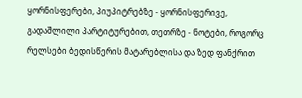ყორნისფერები, პიუპიტრებზე - ყორნისფერივე, გადაშლილი პარტიტურებით, თეთრზე - ნოტები, როგორც რელსები ბედისწერის მატარებლისა და ზედ ფანქრით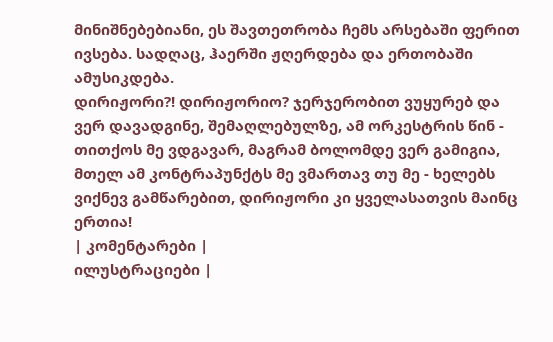მინიშნებებიანი, ეს შავთეთრობა ჩემს არსებაში ფერით ივსება. სადღაც, ჰაერში ჟღერდება და ერთობაში ამუსიკდება.
დირიჟორი?! დირიჟორიო? ჯერჯერობით ვუყურებ და ვერ დავადგინე, შემაღლებულზე, ამ ორკესტრის წინ - თითქოს მე ვდგავარ, მაგრამ ბოლომდე ვერ გამიგია, მთელ ამ კონტრაპუნქტს მე ვმართავ თუ მე - ხელებს ვიქნევ გამწარებით, დირიჟორი კი ყველასათვის მაინც ერთია!
| კომენტარები |
ილუსტრაციები |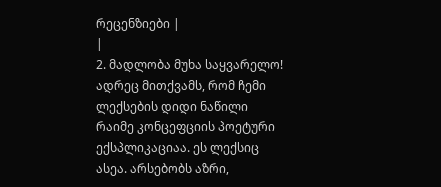რეცენზიები |
|
2. მადლობა მუხა საყვარელო! ადრეც მითქვამს, რომ ჩემი ლექსების დიდი ნაწილი რაიმე კონცეფციის პოეტური ექსპლიკაციაა. ეს ლექსიც ასეა. არსებობს აზრი,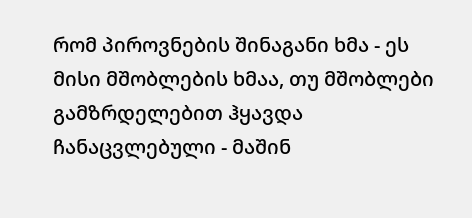რომ პიროვნების შინაგანი ხმა - ეს მისი მშობლების ხმაა, თუ მშობლები გამზრდელებით ჰყავდა ჩანაცვლებული - მაშინ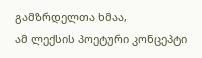გამზრდელთა ხმაა,
ამ ლექსის პოეტური კონცეპტი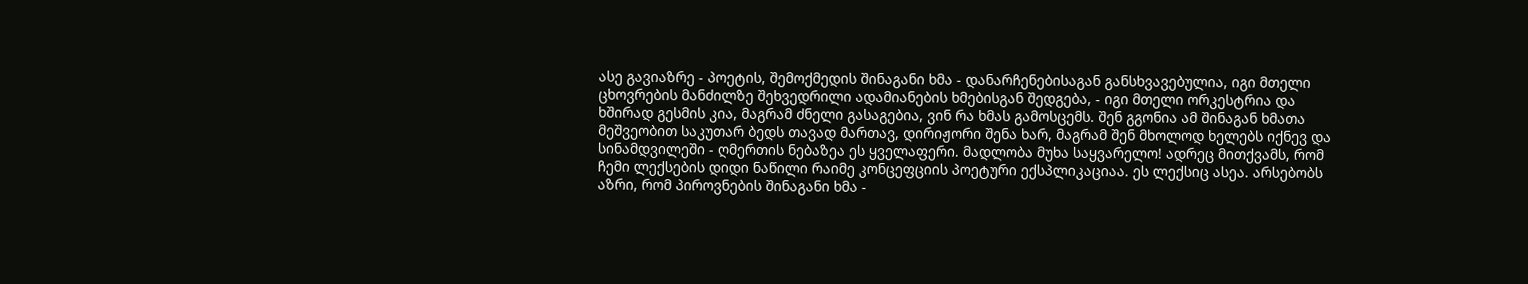ასე გავიაზრე - პოეტის, შემოქმედის შინაგანი ხმა - დანარჩენებისაგან განსხვავებულია, იგი მთელი ცხოვრების მანძილზე შეხვედრილი ადამიანების ხმებისგან შედგება, - იგი მთელი ორკესტრია და ხშირად გესმის კია, მაგრამ ძნელი გასაგებია, ვინ რა ხმას გამოსცემს. შენ გგონია ამ შინაგან ხმათა მეშვეობით საკუთარ ბედს თავად მართავ, დირიჟორი შენა ხარ, მაგრამ შენ მხოლოდ ხელებს იქნევ და სინამდვილეში - ღმერთის ნებაზეა ეს ყველაფერი. მადლობა მუხა საყვარელო! ადრეც მითქვამს, რომ ჩემი ლექსების დიდი ნაწილი რაიმე კონცეფციის პოეტური ექსპლიკაციაა. ეს ლექსიც ასეა. არსებობს აზრი, რომ პიროვნების შინაგანი ხმა -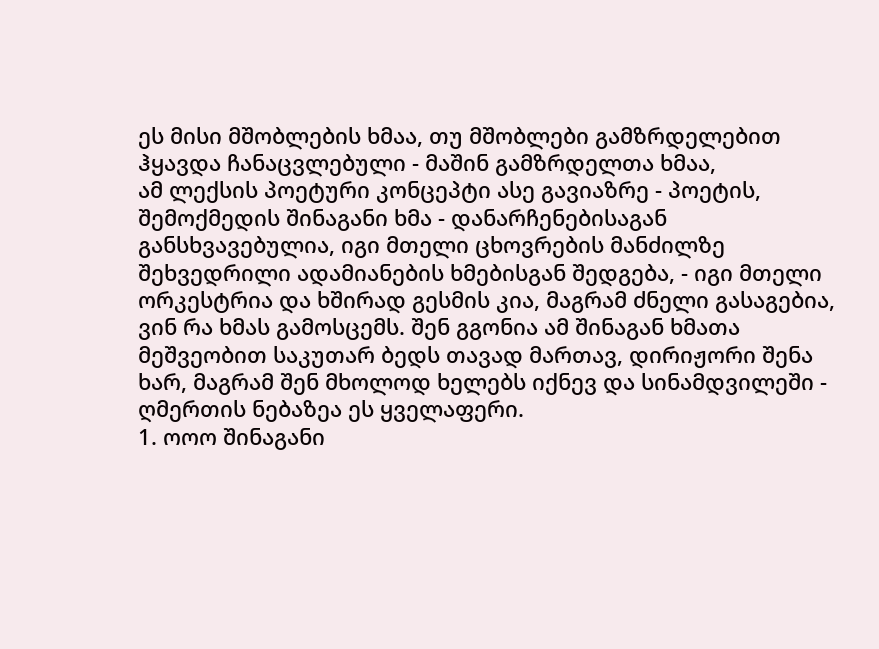ეს მისი მშობლების ხმაა, თუ მშობლები გამზრდელებით ჰყავდა ჩანაცვლებული - მაშინ გამზრდელთა ხმაა,
ამ ლექსის პოეტური კონცეპტი ასე გავიაზრე - პოეტის, შემოქმედის შინაგანი ხმა - დანარჩენებისაგან განსხვავებულია, იგი მთელი ცხოვრების მანძილზე შეხვედრილი ადამიანების ხმებისგან შედგება, - იგი მთელი ორკესტრია და ხშირად გესმის კია, მაგრამ ძნელი გასაგებია, ვინ რა ხმას გამოსცემს. შენ გგონია ამ შინაგან ხმათა მეშვეობით საკუთარ ბედს თავად მართავ, დირიჟორი შენა ხარ, მაგრამ შენ მხოლოდ ხელებს იქნევ და სინამდვილეში - ღმერთის ნებაზეა ეს ყველაფერი.
1. ოოო შინაგანი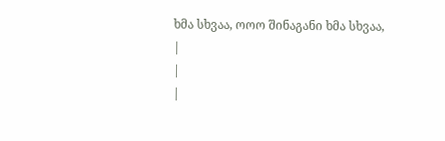ხმა სხვაა, ოოო შინაგანი ხმა სხვაა,
|
|
|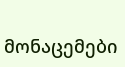მონაცემები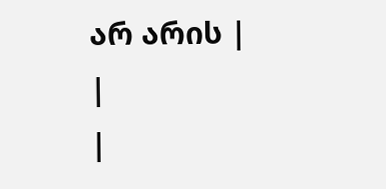არ არის |
|
|